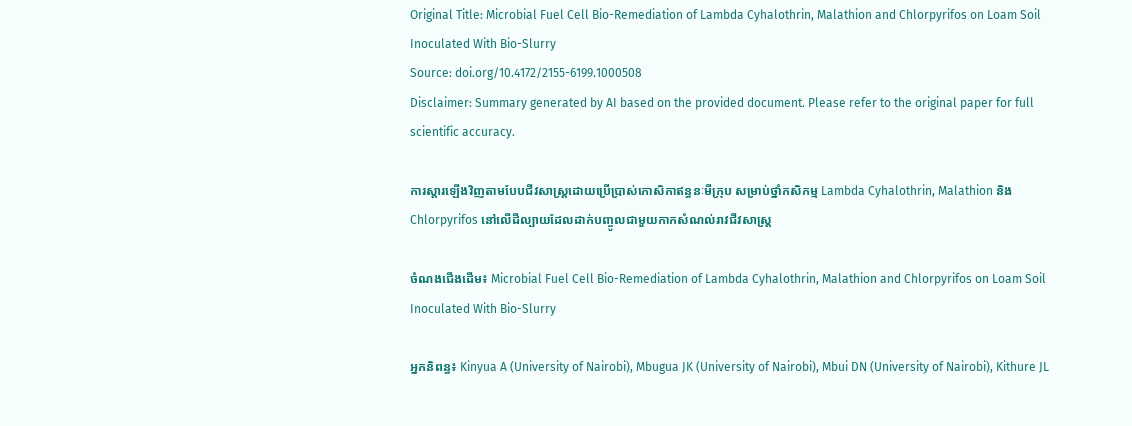Original Title: Microbial Fuel Cell Bio-Remediation of Lambda Cyhalothrin, Malathion and Chlorpyrifos on Loam Soil Inoculated With Bio-Slurry
Source: doi.org/10.4172/2155-6199.1000508
Disclaimer: Summary generated by AI based on the provided document. Please refer to the original paper for full scientific accuracy.

ការស្តារឡើងវិញតាមបែបជីវសាស្ត្រដោយប្រើប្រាស់កោសិកាឥន្ធនៈមីក្រុប សម្រាប់ថ្នាំកសិកម្ម Lambda Cyhalothrin, Malathion និង Chlorpyrifos នៅលើដីល្បាយដែលដាក់បញ្ចូលជាមួយកាកសំណល់រាវជីវសាស្ត្រ

ចំណងជើងដើម៖ Microbial Fuel Cell Bio-Remediation of Lambda Cyhalothrin, Malathion and Chlorpyrifos on Loam Soil Inoculated With Bio-Slurry

អ្នកនិពន្ធ៖ Kinyua A (University of Nairobi), Mbugua JK (University of Nairobi), Mbui DN (University of Nairobi), Kithure JL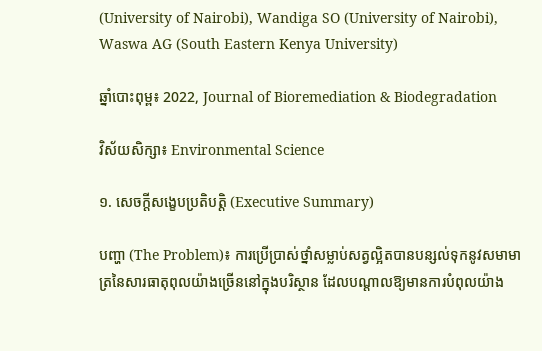(University of Nairobi), Wandiga SO (University of Nairobi), Waswa AG (South Eastern Kenya University)

ឆ្នាំបោះពុម្ព៖ 2022, Journal of Bioremediation & Biodegradation

វិស័យសិក្សា៖ Environmental Science

១. សេចក្តីសង្ខេបប្រតិបត្តិ (Executive Summary)

បញ្ហា (The Problem)៖ ការប្រើប្រាស់ថ្នាំសម្លាប់សត្វល្អិតបានបន្សល់ទុកនូវសមាមាត្រនៃសារធាតុពុលយ៉ាងច្រើននៅក្នុងបរិស្ថាន ដែលបណ្តាលឱ្យមានការបំពុលយ៉ាង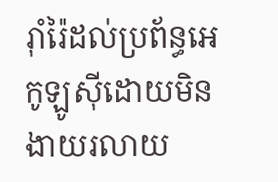រ៉ាំរ៉ៃដល់ប្រព័ន្ធអេកូឡូស៊ីដោយមិនងាយរលាយ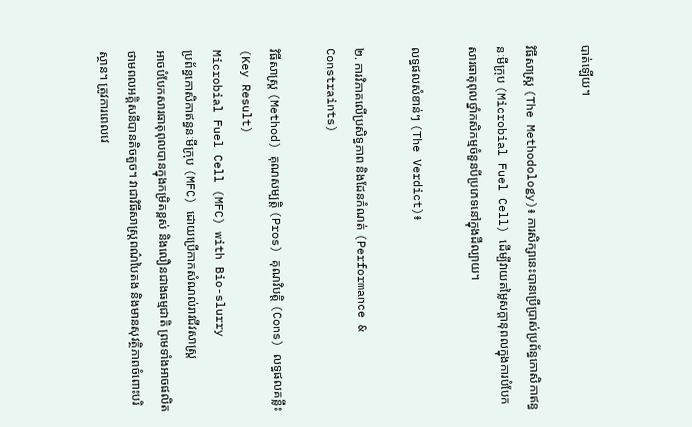បាត់ឡើយ។

វិធីសាស្ត្រ (The Methodology)៖ ការសិក្សានេះបានប្រើប្រាស់ប្រព័ន្ធកោសិកាឥន្ធនៈមីក្រុប (Microbial Fuel Cell) ដើម្បីវាយតម្លៃសក្តានុពលក្នុងការបំបែកសារធាតុពុលថ្នាំកសិកម្មចំនួនបីប្រភេទនៅក្នុងដីល្បាយ។

លទ្ធផលសំខាន់ៗ (The Verdict)៖

២. ការវិភាគលើប្រសិទ្ធភាព និងដែនកំណត់ (Performance & Constraints)

វិធីសាស្ត្រ (Method) គុណសម្បត្តិ (Pros) គុណវិបត្តិ (Cons) លទ្ធផលគន្លឹះ (Key Result)
Microbial Fuel Cell (MFC) with Bio-slurry
ប្រព័ន្ធកោសិកាឥន្ធនៈមីក្រុប (MFC) ដោយប្រើកាកសំណល់រាវជីវសាស្ត្រ
អាចបំបែកសារធាតុពុលបានក្នុងកម្រិតខ្ពស់ និងលឿនជាងធម្មជាតិ ព្រមទាំងអាចផលិតថាមពលអគ្គិសនីបានតិចតួច។ វាជាវិធីសាស្ត្រពណ៌បៃតង និងមានសុវត្ថិភាពចំពោះបរិស្ថាន។ ត្រូវការពេលវេ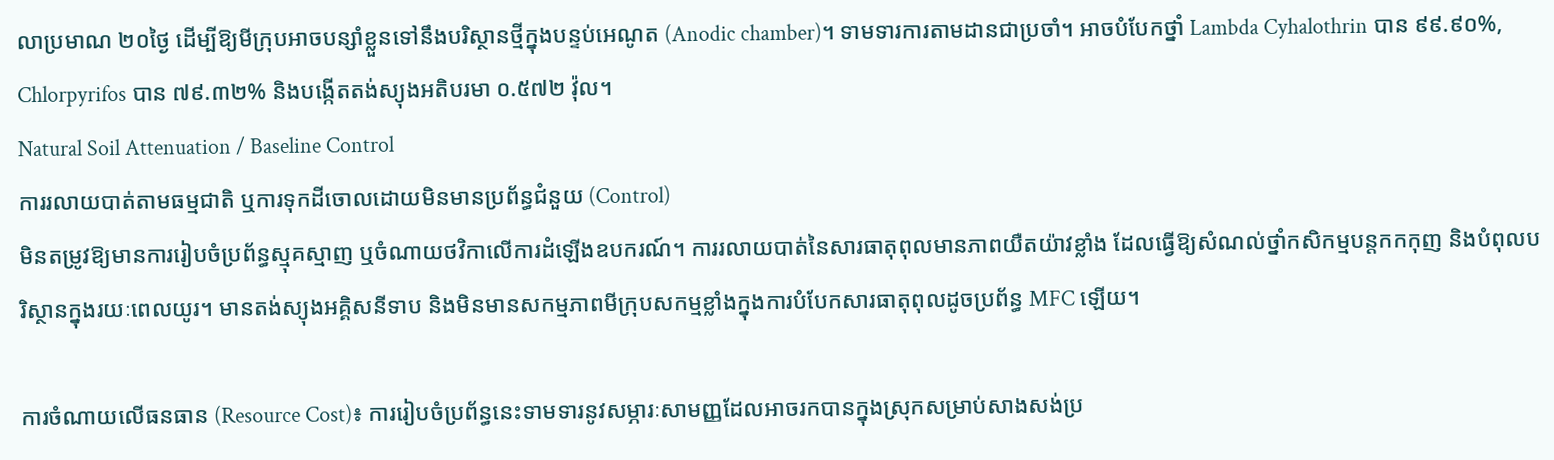លាប្រមាណ ២០ថ្ងៃ ដើម្បីឱ្យមីក្រុបអាចបន្សាំខ្លួនទៅនឹងបរិស្ថានថ្មីក្នុងបន្ទប់អេណូត (Anodic chamber)។ ទាមទារការតាមដានជាប្រចាំ។ អាចបំបែកថ្នាំ Lambda Cyhalothrin បាន ៩៩.៩០%, Chlorpyrifos បាន ៧៩.៣២% និងបង្កើតតង់ស្យុងអតិបរមា ០.៥៧២ វ៉ុល។
Natural Soil Attenuation / Baseline Control
ការរលាយបាត់តាមធម្មជាតិ ឬការទុកដីចោលដោយមិនមានប្រព័ន្ធជំនួយ (Control)
មិនតម្រូវឱ្យមានការរៀបចំប្រព័ន្ធស្មុគស្មាញ ឬចំណាយថវិកាលើការដំឡើងឧបករណ៍។ ការរលាយបាត់នៃសារធាតុពុលមានភាពយឺតយ៉ាវខ្លាំង ដែលធ្វើឱ្យសំណល់ថ្នាំកសិកម្មបន្តកកកុញ និងបំពុលបរិស្ថានក្នុងរយៈពេលយូរ។ មានតង់ស្យុងអគ្គិសនីទាប និងមិនមានសកម្មភាពមីក្រុបសកម្មខ្លាំងក្នុងការបំបែកសារធាតុពុលដូចប្រព័ន្ធ MFC ឡើយ។

ការចំណាយលើធនធាន (Resource Cost)៖ ការរៀបចំប្រព័ន្ធនេះទាមទារនូវសម្ភារៈសាមញ្ញដែលអាចរកបានក្នុងស្រុកសម្រាប់សាងសង់ប្រ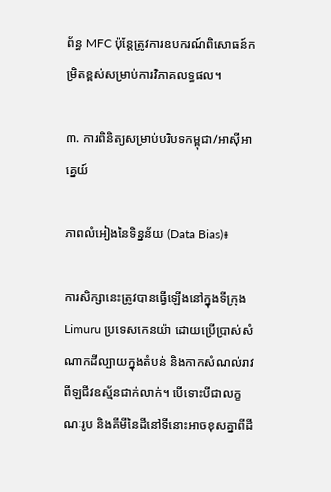ព័ន្ធ MFC ប៉ុន្តែត្រូវការឧបករណ៍ពិសោធន៍កម្រិតខ្ពស់សម្រាប់ការវិភាគលទ្ធផល។

៣. ការពិនិត្យសម្រាប់បរិបទកម្ពុជា/អាស៊ីអាគ្នេយ៍

ភាពលំអៀងនៃទិន្នន័យ (Data Bias)៖

ការសិក្សានេះត្រូវបានធ្វើឡើងនៅក្នុងទីក្រុង Limuru ប្រទេសកេនយ៉ា ដោយប្រើប្រាស់សំណាកដីល្បាយក្នុងតំបន់ និងកាកសំណល់រាវពីឡជីវឧស្ម័នជាក់លាក់។ បើទោះបីជាលក្ខណៈរូប និងគីមីនៃដីនៅទីនោះអាចខុសគ្នាពីដី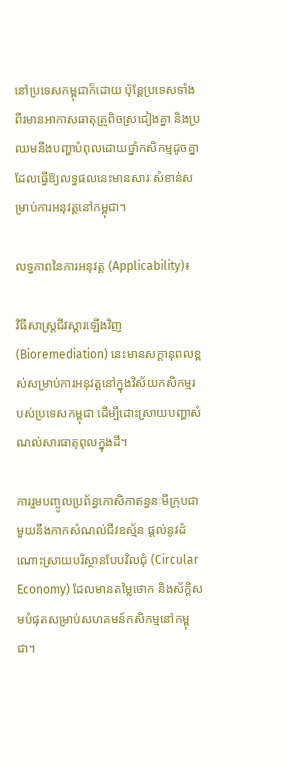នៅប្រទេសកម្ពុជាក៏ដោយ ប៉ុន្តែប្រទេសទាំងពីរមានអាកាសធាតុត្រូពិចស្រដៀងគ្នា និងប្រឈមនឹងបញ្ហាបំពុលដោយថ្នាំកសិកម្មដូចគ្នា ដែលធ្វើឱ្យលទ្ធផលនេះមានសារៈសំខាន់សម្រាប់ការអនុវត្តនៅកម្ពុជា។

លទ្ធភាពនៃការអនុវត្ត (Applicability)៖

វិធីសាស្ត្រជីវស្តារឡើងវិញ (Bioremediation) នេះមានសក្តានុពលខ្ពស់សម្រាប់ការអនុវត្តនៅក្នុងវិស័យកសិកម្មរបស់ប្រទេសកម្ពុជា ដើម្បីដោះស្រាយបញ្ហាសំណល់សារធាតុពុលក្នុងដី។

ការរួមបញ្ចូលប្រព័ន្ធកោសិកាឥន្ធនៈមីក្រុបជាមួយនឹងកាកសំណល់ជីវឧស្ម័ន ផ្តល់នូវដំណោះស្រាយបរិស្ថានបែបវិលជុំ (Circular Economy) ដែលមានតម្លៃថោក និងស័ក្តិសមបំផុតសម្រាប់សហគមន៍កសិកម្មនៅកម្ពុជា។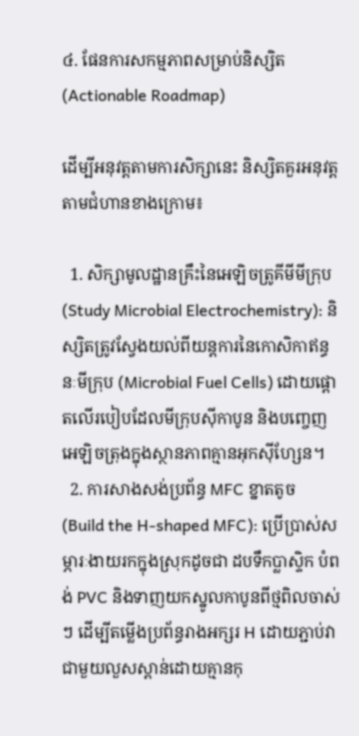៤. ផែនការសកម្មភាពសម្រាប់និស្សិត (Actionable Roadmap)

ដើម្បីអនុវត្តតាមការសិក្សានេះ និស្សិតគួរអនុវត្តតាមជំហានខាងក្រោម៖

  1. សិក្សាមូលដ្ឋានគ្រឹះនៃអេឡិចត្រូគីមីមីក្រុប (Study Microbial Electrochemistry): និស្សិតត្រូវស្វែងយល់ពីយន្តការនៃកោសិកាឥន្ធនៈមីក្រុប (Microbial Fuel Cells) ដោយផ្តោតលើរបៀបដែលមីក្រុបស៊ីកាបូន និងបញ្ចេញអេឡិចត្រុងក្នុងស្ថានភាពគ្មានអុកស៊ីហ្សែន។
  2. ការសាងសង់ប្រព័ន្ធ MFC ខ្នាតតូច (Build the H-shaped MFC): ប្រើប្រាស់សម្ភារៈងាយរកក្នុងស្រុកដូចជា ដបទឹកប្លាស្ទិក បំពង់ PVC និងទាញយកស្នូលកាបូនពីថ្មពិលចាស់ៗ ដើម្បីតម្លើងប្រព័ន្ធរាងអក្សរ H ដោយភ្ជាប់វាជាមួយលួសស្ពាន់ដោយគ្មានកុ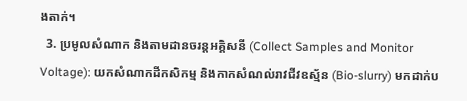ងតាក់។
  3. ប្រមូលសំណាក និងតាមដានចរន្តអគ្គិសនី (Collect Samples and Monitor Voltage): យកសំណាកដីកសិកម្ម និងកាកសំណល់រាវជីវឧស្ម័ន (Bio-slurry) មកដាក់ប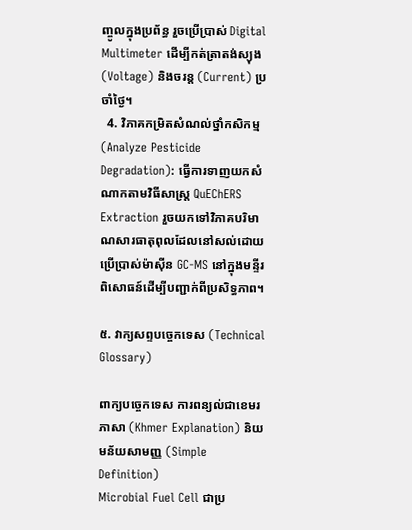ញ្ចូលក្នុងប្រព័ន្ធ រួចប្រើប្រាស់ Digital Multimeter ដើម្បីកត់ត្រាតង់ស្យុង (Voltage) និងចរន្ត (Current) ប្រចាំថ្ងៃ។
  4. វិភាគកម្រិតសំណល់ថ្នាំកសិកម្ម (Analyze Pesticide Degradation): ធ្វើការទាញយកសំណាកតាមវិធីសាស្ត្រ QuEChERS Extraction រួចយកទៅវិភាគបរិមាណសារធាតុពុលដែលនៅសល់ដោយប្រើប្រាស់ម៉ាស៊ីន GC-MS នៅក្នុងមន្ទីរពិសោធន៍ដើម្បីបញ្ជាក់ពីប្រសិទ្ធភាព។

៥. វាក្យសព្ទបច្ចេកទេស (Technical Glossary)

ពាក្យបច្ចេកទេស ការពន្យល់ជាខេមរភាសា (Khmer Explanation) និយមន័យសាមញ្ញ (Simple Definition)
Microbial Fuel Cell ជាប្រ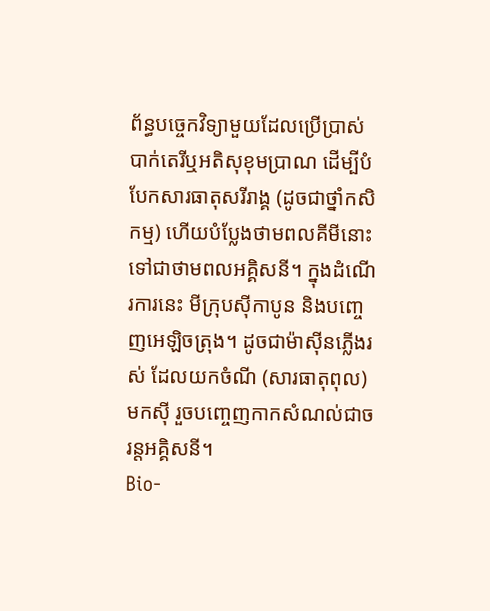ព័ន្ធបច្ចេកវិទ្យាមួយដែលប្រើប្រាស់បាក់តេរីឬអតិសុខុមប្រាណ ដើម្បីបំបែកសារធាតុសរីរាង្គ (ដូចជាថ្នាំកសិកម្ម) ហើយបំប្លែងថាមពលគីមីនោះទៅជាថាមពលអគ្គិសនី។ ក្នុងដំណើរការនេះ មីក្រុបស៊ីកាបូន និងបញ្ចេញអេឡិចត្រុង។ ដូចជាម៉ាស៊ីនភ្លើងរស់ ដែលយកចំណី (សារធាតុពុល) មកស៊ី រួចបញ្ចេញកាកសំណល់ជាចរន្តអគ្គិសនី។
Bio-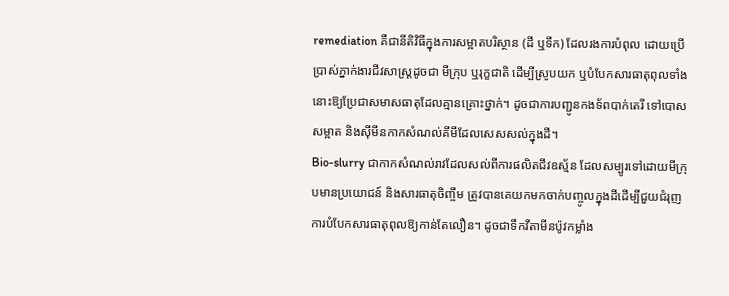remediation គឺជានីតិវិធីក្នុងការសម្អាតបរិស្ថាន (ដី ឬទឹក) ដែលរងការបំពុល ដោយប្រើប្រាស់ភ្នាក់ងារជីវសាស្ត្រដូចជា មីក្រុប ឬរុក្ខជាតិ ដើម្បីស្រូបយក ឬបំបែកសារធាតុពុលទាំងនោះឱ្យប្រែជាសមាសធាតុដែលគ្មានគ្រោះថ្នាក់។ ដូចជាការបញ្ជូនកងទ័ពបាក់តេរី ទៅបោសសម្អាត និងស៊ីមីនកាកសំណល់គីមីដែលសេសសល់ក្នុងដី។
Bio-slurry ជាកាកសំណល់រាវដែលសល់ពីការផលិតជីវឧស្ម័ន ដែលសម្បូរទៅដោយមីក្រុបមានប្រយោជន៍ និងសារធាតុចិញ្ចឹម ត្រូវបានគេយកមកចាក់បញ្ចូលក្នុងដីដើម្បីជួយជំរុញការបំបែកសារធាតុពុលឱ្យកាន់តែលឿន។ ដូចជាទឹកវីតាមីនប៉ូវកម្លាំង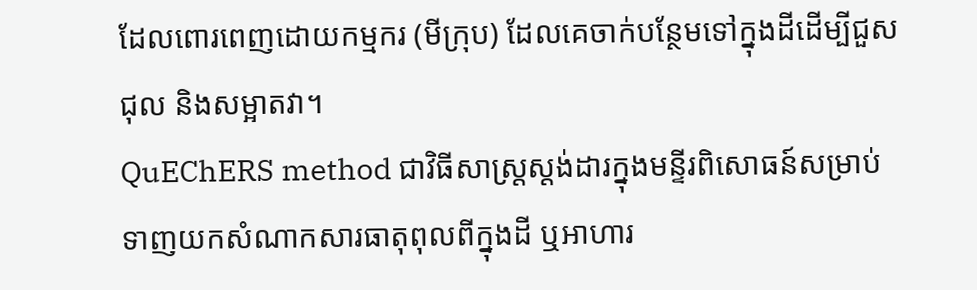ដែលពោរពេញដោយកម្មករ (មីក្រុប) ដែលគេចាក់បន្ថែមទៅក្នុងដីដើម្បីជួសជុល និងសម្អាតវា។
QuEChERS method ជាវិធីសាស្ត្រស្តង់ដារក្នុងមន្ទីរពិសោធន៍សម្រាប់ទាញយកសំណាកសារធាតុពុលពីក្នុងដី ឬអាហារ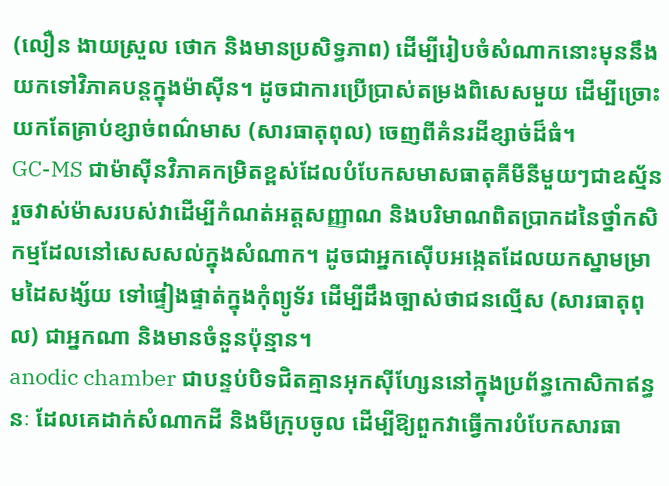(លឿន ងាយស្រួល ថោក និងមានប្រសិទ្ធភាព) ដើម្បីរៀបចំសំណាកនោះមុននឹងយកទៅវិភាគបន្តក្នុងម៉ាស៊ីន។ ដូចជាការប្រើប្រាស់តម្រងពិសេសមួយ ដើម្បីច្រោះយកតែគ្រាប់ខ្សាច់ពណ៌មាស (សារធាតុពុល) ចេញពីគំនរដីខ្សាច់ដ៏ធំ។
GC-MS ជាម៉ាស៊ីនវិភាគកម្រិតខ្ពស់ដែលបំបែកសមាសធាតុគីមីនីមួយៗជាឧស្ម័ន រួចវាស់ម៉ាសរបស់វាដើម្បីកំណត់អត្តសញ្ញាណ និងបរិមាណពិតប្រាកដនៃថ្នាំកសិកម្មដែលនៅសេសសល់ក្នុងសំណាក។ ដូចជាអ្នកស៊ើបអង្កេតដែលយកស្នាមម្រាមដៃសង្ស័យ ទៅផ្ទៀងផ្ទាត់ក្នុងកុំព្យូទ័រ ដើម្បីដឹងច្បាស់ថាជនល្មើស (សារធាតុពុល) ជាអ្នកណា និងមានចំនួនប៉ុន្មាន។
anodic chamber ជាបន្ទប់បិទជិតគ្មានអុកស៊ីហ្សែននៅក្នុងប្រព័ន្ធកោសិកាឥន្ធនៈ ដែលគេដាក់សំណាកដី និងមីក្រុបចូល ដើម្បីឱ្យពួកវាធ្វើការបំបែកសារធា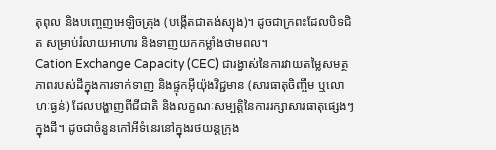តុពុល និងបញ្ចេញអេឡិចត្រុង (បង្កើតជាតង់ស្យុង)។ ដូចជាក្រពះដែលបិទជិត សម្រាប់រំលាយអាហារ និងទាញយកកម្លាំងថាមពល។
Cation Exchange Capacity (CEC) ជារង្វាស់នៃការវាយតម្លៃសមត្ថភាពរបស់ដីក្នុងការទាក់ទាញ និងផ្ទុកអ៊ីយ៉ុងវិជ្ជមាន (សារធាតុចិញ្ចឹម ឬលោហៈធ្ងន់) ដែលបង្ហាញពីជីជាតិ និងលក្ខណៈសម្បត្តិនៃការរក្សាសារធាតុផ្សេងៗក្នុងដី។ ដូចជាចំនួនកៅអីទំនេរនៅក្នុងរថយន្តក្រុង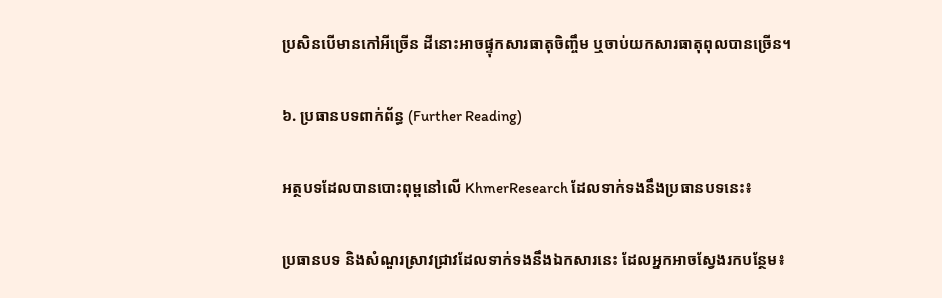ប្រសិនបើមានកៅអីច្រើន ដីនោះអាចផ្ទុកសារធាតុចិញ្ចឹម ឬចាប់យកសារធាតុពុលបានច្រើន។

៦. ប្រធានបទពាក់ព័ន្ធ (Further Reading)

អត្ថបទដែលបានបោះពុម្ពនៅលើ KhmerResearch ដែលទាក់ទងនឹងប្រធានបទនេះ៖

ប្រធានបទ និងសំណួរស្រាវជ្រាវដែលទាក់ទងនឹងឯកសារនេះ ដែលអ្នកអាចស្វែងរកបន្ថែម៖